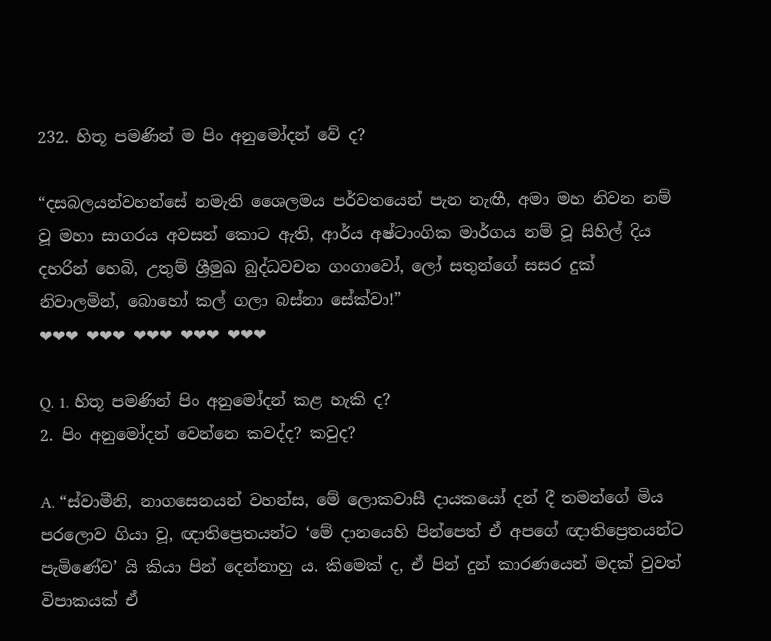232. හිතූ පමණින් ම පිං අනුමෝදන් වේ ද?

“දසබලයන්වහන්සේ නමැති ශෛලමය පර්වතයෙන් පැන නැඟී, අමා මහ නිවන නම් වූ මහා සාගරය අවසන් කොට ඇති, ආර්ය අෂ්ටාංගික මාර්ගය නම් වූ සිහිල් දිය දහරින් හෙබි, උතුම් ශ්‍රීමුඛ බුද්ධවචන ගංගාවෝ, ලෝ සතුන්ගේ සසර දුක් නිවාලමින්, බොහෝ කල් ගලා බස්නා සේක්වා!”
❤❤❤ ❤❤❤ ❤❤❤ ❤❤❤ ❤❤❤

Q. 1. හිතූ පමණින් පිං අනුමෝදන් කළ හැකි ද?
2. පිං අනුමෝදන් වෙන්නෙ කවද්ද? කවුද?

A. “ස්වාමීනි, නාගසෙනයන් වහන්ස, මේ ලොකවාසී දායකයෝ දන් දී තමන්ගේ මිය පරලොව ගියා වූ, ඥාතිප්‍රෙතයන්ට ‘මේ දානයෙහි පින්පෙත් ඒ අපගේ ඥාතිප්‍රෙතයන්ට පැමිණේව’ යි කියා පින් දෙන්නාහු ය. කිමෙක් ද, ඒ පින් දුන් කාරණයෙන් මදක් වුවත් විපාකයක් ඒ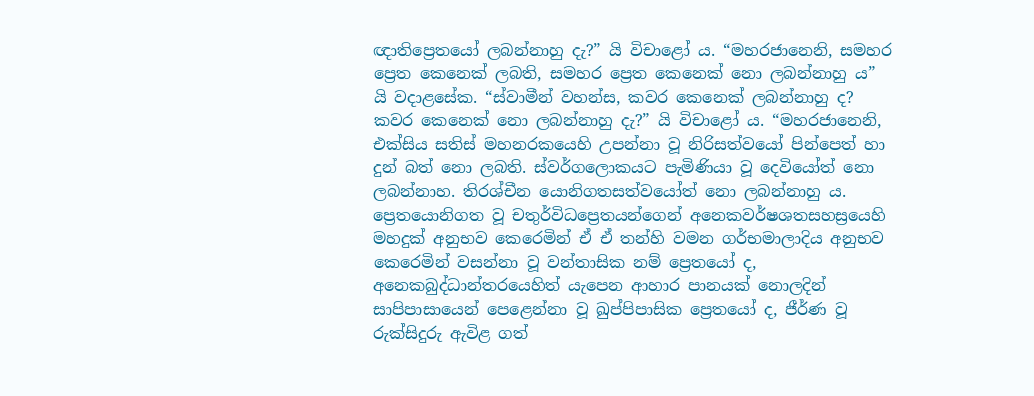ඥාතිප්‍රෙතයෝ ලබන්නාහු දැ?” යි විචාළෝ ය. “මහරජානෙනි, සමහර ප්‍රෙත කෙනෙක් ලබති, සමහර ප්‍රෙත කෙනෙක් නො ලබන්නාහු ය” යි වදාළසේක. “ස්වාමීන් වහන්ස, කවර කෙනෙක් ලබන්නාහු ද? කවර කෙනෙක් නො ලබන්නාහු දැ?” යි විචාළෝ ය. “මහරජානෙනි, එක්සිය සතිස් මහනරකයෙහි උපන්නා වූ නිරිසත්වයෝ පින්පෙත් හා දුන් බත් නො ලබති. ස්වර්ගලොකයට පැමිණියා වූ දෙවියෝත් නො ලබන්නාහ. තිරශ්චීන යොනිගතසත්වයෝත් නො ලබන්නාහු ය. ප්‍රෙතයොනිගත වූ චතුර්විධප්‍රෙතයන්ගෙන් අනෙකවර්ෂශතසහස්‍රයෙහි මහදුක් අනුභව කෙරෙමින් ඒ ඒ තන්හි වමන ගර්භමාලාදිය අනුභව කෙරෙමින් වසන්නා වූ වන්තාසික නම් ප්‍රෙතයෝ ද, අනෙකබුද්ධාන්තරයෙහිත් යැපෙන ආහාර පානයක් නොලදින් සාපිපාසායෙන් පෙළෙන්නා වූ ඛුප්පිපාසික ප්‍රෙතයෝ ද, ජීර්ණ වූ රුක්සිදුරු ඇවිළ ගත්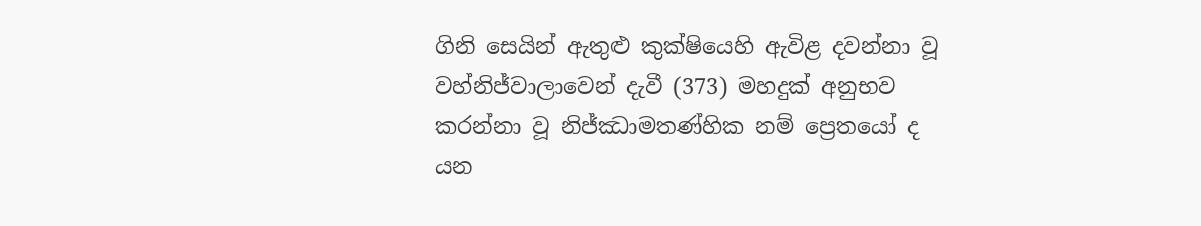ගිනි සෙයින් ඇතුළු කුක්ෂියෙහි ඇවිළ දවන්නා වූ වහ්නිජ්වාලාවෙන් දැවී (373) මහදුක් අනුභව කරන්නා වූ නිජ්ඣාමතණ්හික නම් ප්‍රෙතයෝ ද යන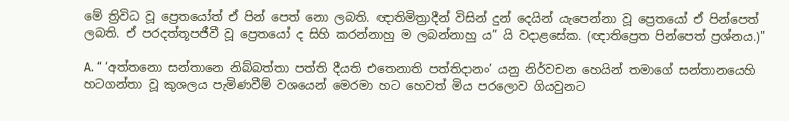මේ ත්‍රිවිධ වූ ප්‍රෙතයෝත් ඒ පින් පෙත් නො ලබති. ඥාතිමිත්‍රාදීන් විසින් දුන් දෙයින් යැපෙන්නා වූ ප්‍රෙතයෝ ඒ පින්පෙත් ලබති. ඒ පරදත්තූපජීවී වූ ප්‍රෙතයෝ ද සිහි කරන්නාහු ම ලබන්නාහු ය” යි වදාළසේක. (ඥාතිප්‍රෙත පින්පෙත් ප්‍ර‍ශ්නය.)"

A. “ ‘අත්‌තනො සන්‌තානෙ නිබ්‌බත්‌තා පත්‌ති දීයති එතෙනාති පත්‌තිදානං’ යනු නිර්වචන හෙයින් තමාගේ සන්තානයෙහි හටගන්තා වූ කුශලය පැමිණවීම් වශයෙන් මෙරමා හට හෙවත් මිය පරලොව ගියවුනට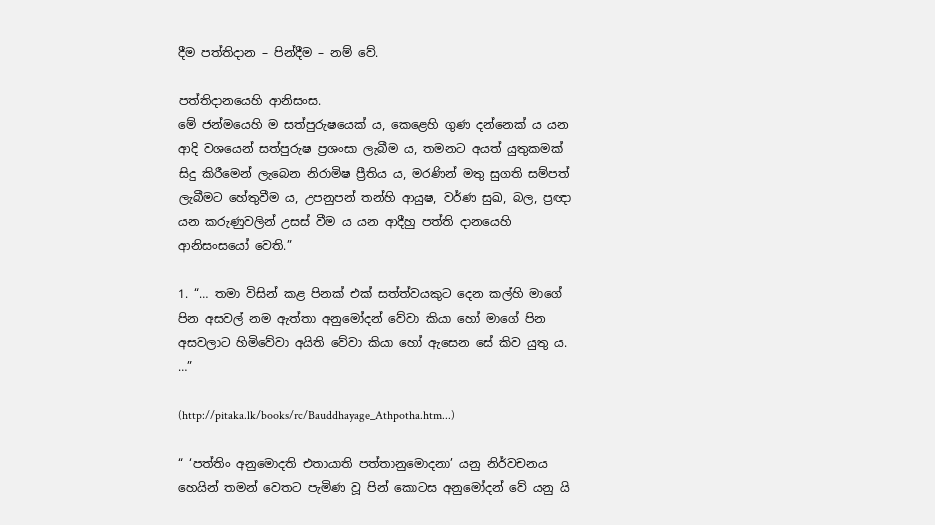දීම පත්තිදාන – පින්දීම – නම් වේ.

පත්තිදානයෙහි ආනිසංස.
මේ ජන්මයෙහි ම සත්පුරුෂයෙක් ය, කෙළෙහි ගුණ දන්නෙක් ය යන ආදි වශයෙන් සත්පුරුෂ ප්‍රශංසා ලැබීම ය, තමනට අයත් යුතුකමක් සිදු කිරීමෙන් ලැබෙන නිරාමිෂ ප්‍රීතිය ය, මරණින් මතු සුගති සම්පත් ලැබීමට හේතුවීම ය, උපනුපන් තන්හි ආයුෂ, වර්ණ සුඛ, බල, ප්‍රඥා යන කරුණුවලින් උසස් වීම ය යන ආදීහු පත්ති දානයෙහි ආනිසංසයෝ වෙති.”

1. “… තමා විසින් කළ පිනක් එක් සත්ත්වයකුට දෙන කල්හි මාගේ පින අසවල් නම ඇත්තා අනුමෝදන් වේවා කියා හෝ මාගේ පින අසවලාට හිමිවේවා අයිති වේවා කියා හෝ ඇසෙන සේ කිව යුතු ය. …”

(http://pitaka.lk/books/rc/Bauddhayage_Athpotha.htm...)

“ ‘පත්‌තිං අනුමොදති එතායාති පත්‌තානුමොදනා’ යනු නිර්වචනය හෙයින් තමන් වෙතට පැමිණ වූ පින් කොටස අනුමෝදන් වේ යනු යි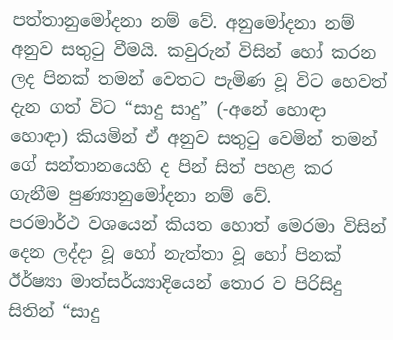පත්තානුමෝදනා නම් වේ. අනුමෝදනා නම් අනුව සතුටු වීමයි. කවුරුන් විසින් හෝ කරන ලද පිනක් තමන් වෙතට පැමිණ වූ විට හෙවත් දැන ගත් විට “සාදු සාදු” (-අනේ හොඳා හොඳා) කියමින් ඒ අනුව සතුටු වෙමින් තමන් ගේ සන්තානයෙහි ද පින් සිත් පහළ කර ගැනීම පුණ්‍යානුමෝදනා නම් වේ.
පරමාර්ථ වශයෙන් කියත හොත් මෙරමා විසින් දෙන ලද්දා වූ හෝ නැත්තා වූ හෝ පිනක් ඊර්ෂ්‍යා මාත්සර්ය්‍යාදියෙන් තොර ව පිරිසිදු සිතින් “සාදු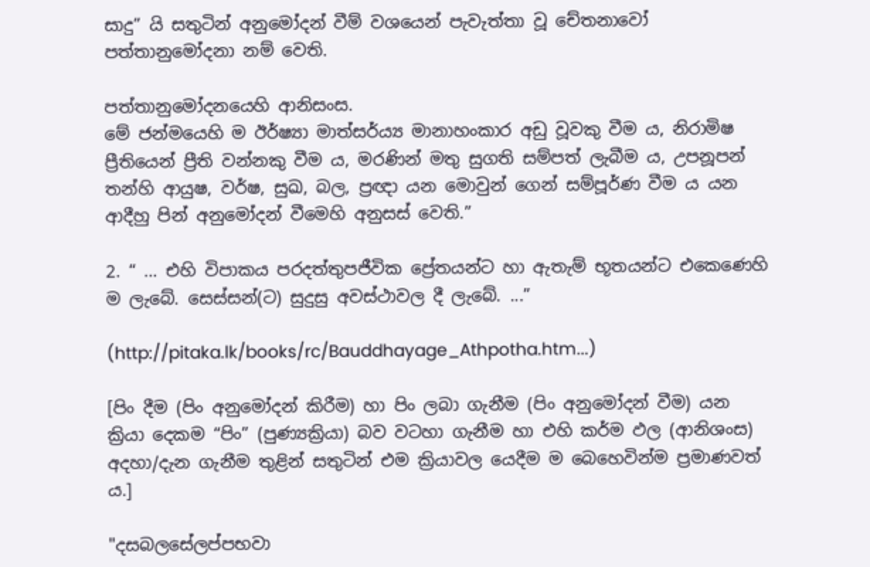සාදු” යි සතුටින් අනුමෝදන් වීම් වශයෙන් පැවැත්තා වූ චේතනාවෝ පත්තානුමෝදනා නම් වෙති.

පත්තානුමෝදනයෙහි ආනිසංස.
මේ ජන්මයෙහි ම ඊර්ෂ්‍යා මාත්සර්ය්‍ය මානාහංකාර අඩු වූවකු වීම ය, නිරාමිෂ ප්‍රීතියෙන් ප්‍රීති වන්නකු වීම ය, මරණින් මතු සුගති සම්පත් ලැබීම ය, උපනූපන් තන්හි ආයුෂ, වර්ෂ, සුඛ, බල, ප්‍රඥා යන මොවුන් ගෙන් සම්පූර්ණ වීම ය යන ආදීහු පින් අනුමෝදන් වීමෙහි අනුසස් වෙති.”

2. “ … එහි විපාකය පරදත්තුපජීවික ප්‍රේතයන්ට හා ඇතැම් භූතයන්ට එකෙණෙහි ම ලැබේ. සෙස්සන්(ට) සුදුසු අවස්ථාවල දී ලැබේ. ...”

(http://pitaka.lk/books/rc/Bauddhayage_Athpotha.htm...)

[පිං දීම (පිං අනුමෝදන් කිරීම) හා පිං ලබා ගැනීම (පිං අනුමෝදන් වීම) යන ක්‍රියා දෙකම “පිං” (පුණ්‍යක්‍රියා) බව වටහා ගැනීම හා එහි කර්ම ඵල (ආනිශංස) අදහා/දැන ගැනීම තුළින් සතුටින් එම ක්‍රියාවල යෙදීම ම බෙහෙවින්ම ප්‍රමාණවත් ය.]

"දසබලසේලප්පභවා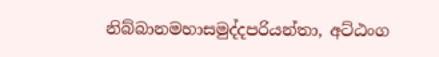නිබ්බානමහාසමුද්දපරියන්තා, අට්ඨංග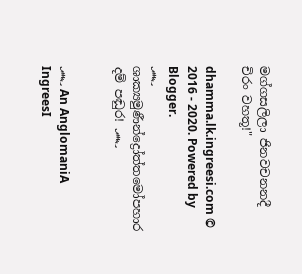මග්ගසලිලා ජිනවචනනදී චිරං වහතූ!"

dhamma.lk.ingreesi.com © 2016 - 2020. Powered by Blogger.
෴ ශාක්‍යමුණීන්ද්‍රෝත්තමෝපහාර දම් පඬුර! ෴


෴ An AnglomaniA IngreesI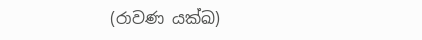(රාවණ යක්ඛ)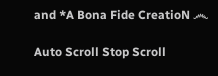and *A Bona Fide CreatioN ෴

Auto Scroll Stop Scroll